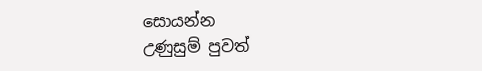සොයන්න
උණුසුම් පුවත්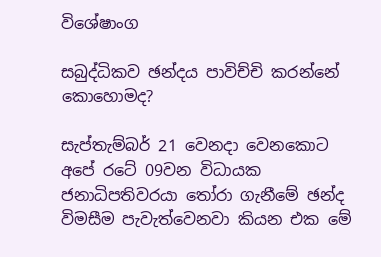විශේෂාංග

සබුද්ධිකව ඡන්දය පාවිච්චි කරන්නේ කොහොමද?

සැප්තැම්බර් 21 වෙනදා වෙනකොට අපේ රටේ 09වන විධායක ජනාධිපතිවරයා තෝරා ගැනීමේ ඡන්ද විමසීම පැවැත්වෙනවා කියන එක මේ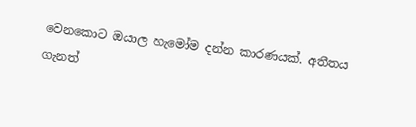වෙනකොට ඔයාල හැමෝම දන්න කාරණයක්. අතීතය ගැනත්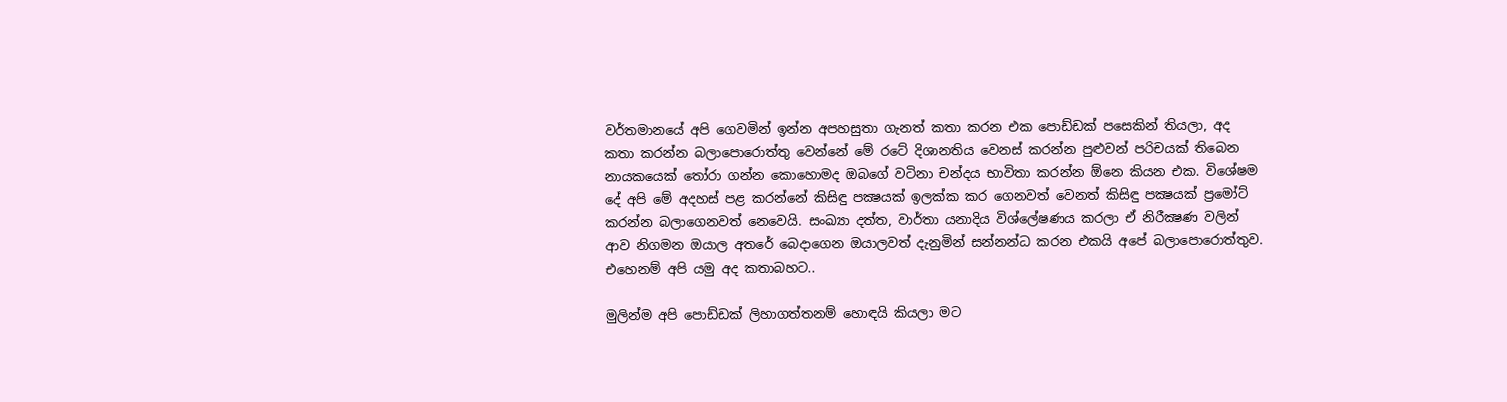වර්තමානයේ අපි ගෙවමින් ඉන්න අපහසුතා ගැනත් කතා කරන එක පොඩ්ඩක් පසෙකින් තියලා, අද කතා කරන්න බලාපොරොත්තු වෙන්නේ මේ රටේ දිශානතිය වෙනස් කරන්න පුළුවන් පරිචයක් තිබෙන නායකයෙක් තෝරා ගන්න කොහොමද ඔබගේ වටිනා චන්දය භාවිතා කරන්න ඕනෙ කියන එක. විශේෂම දේ අපි මේ අදහස් පළ කරන්නේ කිසිඳු පක්‍ෂයක් ඉලක්ක කර ගෙනවත් වෙනත් කිසිඳු පක්‍ෂයක් ප්‍රමෝට් කරන්න බලාගෙනවත් නෙවෙයි. සංඛ්‍යා දත්ත, වාර්තා යනාදිය විශ්ලේෂණය කරලා ඒ නිරීක්‍ෂණ වලින් ආව නිගමන ඔයාල අතරේ බෙදාගෙන ඔයාලවත් දැනුමින් සන්නන්ධ කරන එකයි අපේ බලාපොරොත්තුව. එහෙනම් අපි යමු අද කතාබහට..

මුලින්ම අපි පොඩ්ඩක් ලිහාගත්තනම් හොඳයි කියලා මට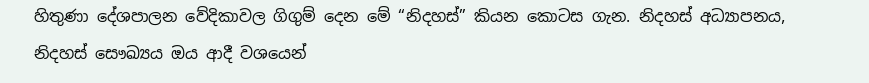හිතුණා දේශපාලන වේදිකාවල ගිගුම් දෙන මේ “නිදහස්” කියන කොටස ගැන. නිදහස් අධ්‍යාපනය, නිදහස් සෞඛ්‍යය ඔය ආදී වශයෙන්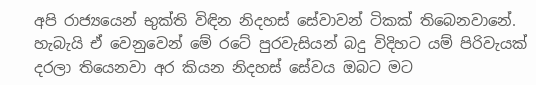අපි රාජ්‍යයෙන් භුක්ති විඳින නිදහස් සේවාවන් ටිකක් තිබෙනවානේ. හැබැයි ඒ වෙනුවෙන් මේ රටේ පුරවැසියන් බදු විදිහට යම් පිරිවැයක් දරලා තියෙනවා අර කියන නිදහස් සේවය ඔබට මට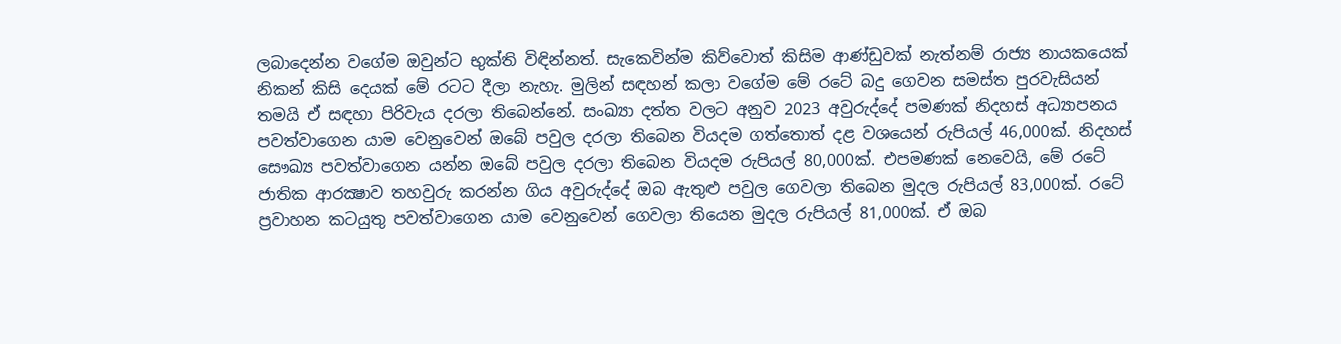ලබාදෙන්න වගේම ඔවුන්ට භුක්ති විඳින්නත්. සැකෙවින්ම කිව්වොත් කිසිම ආණ්ඩුවක් නැත්නම් රාජ්‍ය නායකයෙක් නිකන් කිසි දෙයක් මේ රටට දීලා නැහැ. මුලින් සඳහන් කලා වගේම මේ රටේ බදු ගෙවන සමස්ත පුරවැසියන් තමයි ඒ සඳහා පිරිවැය දරලා තිබෙන්නේ. සංඛ්‍යා දත්ත වලට අනුව 2023 අවුරුද්දේ පමණක් නිදහස් අධ්‍යාපනය පවත්වාගෙන යාම වෙනුවෙන් ඔබේ පවුල දරලා තිබෙන වියදම ගත්තොත් දළ වශයෙන් රුපියල් 46,000ක්. නිදහස් සෞඛ්‍ය පවත්වාගෙන යන්න ඔබේ පවුල දරලා තිබෙන වියදම රුපියල් 80,000ක්. එපමණක් නෙවෙයි, මේ රටේ ජාතික ආරක්‍ෂාව තහවුරු කරන්න ගිය අවුරුද්දේ ඔබ ඇතුළු පවුල ගෙවලා තිබෙන මුදල රුපියල් 83,000ක්. රටේ ප්‍රවාහන කටයුතු පවත්වාගෙන යාම වෙනුවෙන් ගෙවලා තියෙන මුදල රුපියල් 81,000ක්. ඒ ඔබ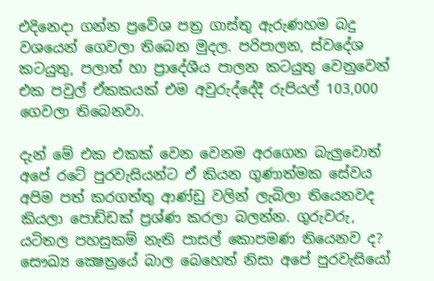එදිනෙදා ගන්න ප්‍රවේශ පත්‍ර ගාස්තු ඇරුණහම බදු වශයෙන් ගෙවලා තිබෙන මුදල. පරිපාලන, ස්වදේශ කටයුතු, පලාත් හා ප්‍රාදේශීය පාලන කටයුතු වෙනුවෙන් එක පවුල් ඒකකයක් එම අවුරුද්දේදී රුපියල් 103,000 ගෙවලා තිබෙනවා.

දැන් මේ එක එකක් වෙන වෙනම අරගෙන බැලුවොත් අපේ රටේ පුරවැසියන්ට ඒ කියන ගුණාත්මක සේවය අපිම පත් කරගත්තු ආණ්ඩු වලින් ලැබිලා තියෙනවද කියලා පොඩ්ඩක් ප්‍රශ්ණ කරලා බලන්න. ගුරුවරු, යටිතල පහසුකම් නැති පාසල් කොපමණ තියෙනව ද? සෞඛ්‍ය ක්‍ෂෙත්‍රයේ බාල බෙහෙත් නිසා අපේ පුරවැසියෝ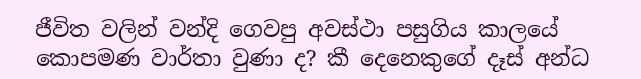ජීවිත වලින් වන්දි ගෙවපු අවස්ථා පසුගිය කාලයේ කොපමණ වාර්තා වුණා ද? කී දෙනෙකුගේ දෑස් අන්ධ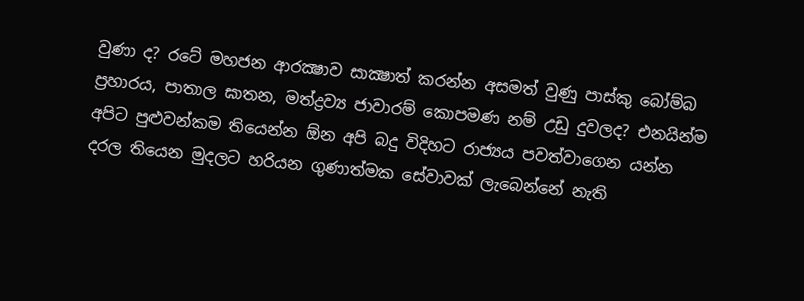වුණා ද? රටේ මහජන ආරක්‍ෂාව සාක්‍ෂාත් කරන්න අසමත් වුණු පාස්කු බෝම්බ ප්‍රහාරය, පාතාල ඝාතන, මත්ද්‍රව්‍ය ජාවාරම් කොපමණ නම් උඩු දුවලද? එනයින්ම අපිට පුළුවන්කම තියෙන්න ඕන අපි බදු විදිහට රාජ්‍යය පවත්වාගෙන යන්න දරල තියෙන මුදලට හරියන ගුණාත්මක සේවාවක් ලැබෙන්නේ නැති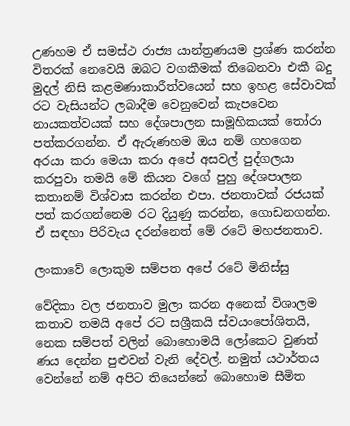උණහම ඒ සමස්ථ රාජ්‍ය යාන්ත්‍රණයම ප්‍රශ්ණ කරන්න විතරක් නෙවෙයි ඔබට වගකීමක් තිබෙනවා එකී බදු මුදල් නිසි කළමණාකාරීත්වයෙන් සහ ඉහළ සේවාවක් රට වැසියන්ට ලබාදීම වෙනුවෙන් කැපවෙන නායකත්වයක් සහ දේශපාලන සාමූහිකයක් තෝරා පත්කරගන්න. ඒ ඇරුණහම ඔය නම් ගහගෙන අරයා කරා මෙයා කරා අපේ අසවල් පුද්ගලයා කරපුවා තමයි මේ කියන වගේ පුහු දේශපාලන කතානම් විශ්වාස කරන්න එපා. ජනතාවක් රජයක් පත් කරගන්නෙම රට දියුණු කරන්න, ගොඩනගන්න. ඒ සඳහා පිරිවැය දරන්නෙත් මේ රටේ මහජනතාව.

ලංකාවේ ලොකුම සම්පත අපේ රටේ මිනිස්සු

වේදිකා වල ජනතාව මුලා කරන අනෙක් විශාලම කතාව තමයි අපේ රට සශ්‍රීකයි ස්වයංපෝශිතයි, නෙක සම්පත් වලින් බොහොමයි ලෝකෙට වුණත් ණය දෙන්න පුළුවන් වැනි දේවල්. නමුත් යථාර්තය වෙන්නේ නම් අපිට තියෙන්නේ බොහොම සීමිත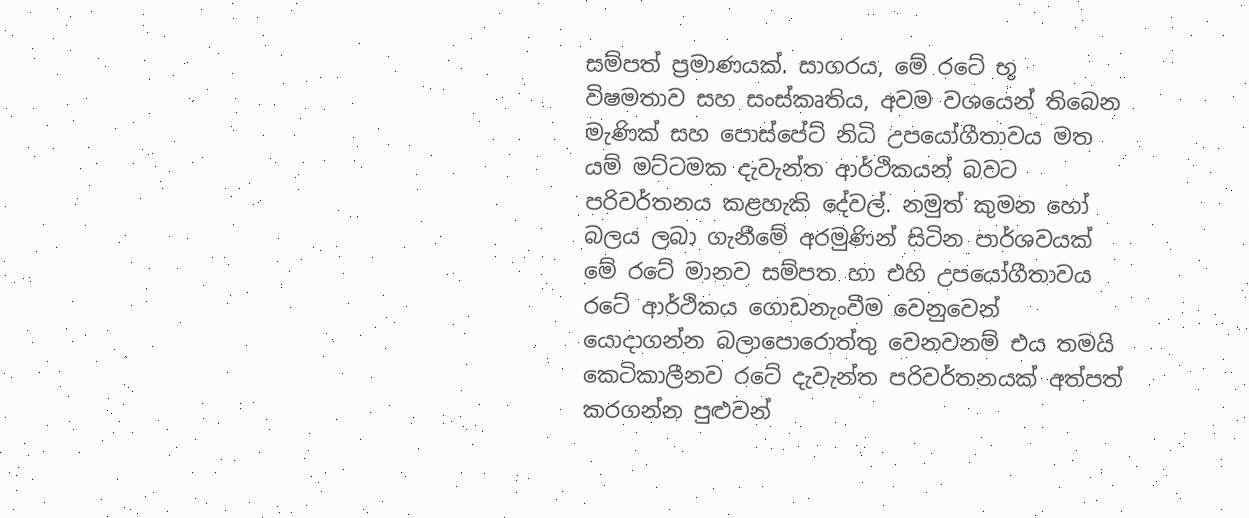සම්පත් ප්‍රමාණයක්. සාගරය, මේ රටේ භූ විෂමතාව සහ සංස්කෘතිය, අවම වශයෙන් තිබෙන මැණික් සහ පොස්පේට් නිධි උපයෝගීතාවය මත යම් මට්ටමක දැවැන්ත ආර්ථිකයන් බවට පරිවර්තනය කළහැකි දේවල්. නමුත් කුමන හෝ බලය ලබා ගැනීමේ අරමුණින් සිටින පාර්ශවයක් මේ රටේ මානව සම්පත හා එහි උපයෝගීතාවය රටේ ආර්ථිකය ගොඩනැංවීම වෙනුවෙන් යොදාගන්න බලාපොරොත්තු වෙනවනම් එය තමයි කෙටිකාලීනව රටේ දැවැන්ත පරිවර්තනයක් අත්පත් කරගන්න පුළුවන්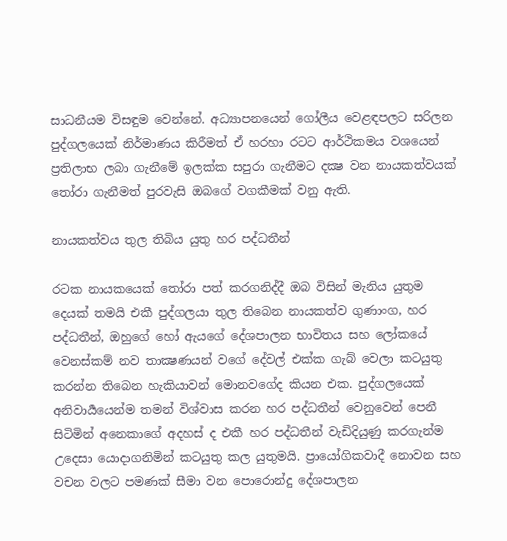සාධනීයම විසඳුම වෙන්නේ. අධ්‍යාපනයෙන් ගෝලීය වෙළඳපලට සරිලන පුද්ගලයෙක් නිර්මාණය කිරීමත් ඒ හරහා රටට ආර්ථිකමය වශයෙන් ප්‍රතිලාභ ලබා ගැනීමේ ඉලක්ක සපුරා ගැනීමට දක්‍ෂ වන නායකත්වයක් තෝරා ගැනීමත් පුරවැසි ඔබගේ වගකීමක් වනු ඇති.

නායකත්වය තුල තිබිය යුතු හර පද්ධතීන්

රටක නායකයෙක් තෝරා පත් කරගනිද්දී ඔබ විසින් මැනිය යුතුම දෙයක් තමයි එකී පුද්ගලයා තුල තිබෙන නායකත්ව ගුණාංග, හර පද්ධතීන්, ඔහුගේ හෝ ඇයගේ දේශපාලන භාවිතය සහ ලෝකයේ වෙනස්කම් නව තාක්‍ෂණයන් වගේ දේවල් එක්ක ගැබ් වෙලා කටයුතු කරන්න තිබෙන හැකියාවන් මොනවගේද කියන එක. පුද්ගලයෙක් අනිවාර්‍යයෙන්ම තමන් විශ්වාස කරන හර පද්ධතීන් වෙනුවෙන් පෙනී සිටිමින් අනෙකාගේ අදහස් ද එකී හර පද්ධතීන් වැඩිදියුණු කරගැන්ම උදෙසා යොදාගනිමින් කටයුතු කල යුතුමයි. ප්‍රායෝගිකවාදී නොවන සහ වචන වලට පමණක් සීමා වන පොරොන්දු දේශපාලන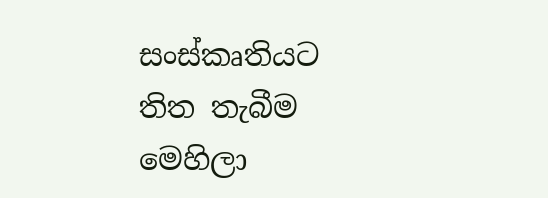සංස්කෘතියට තිත තැබීම මෙහිලා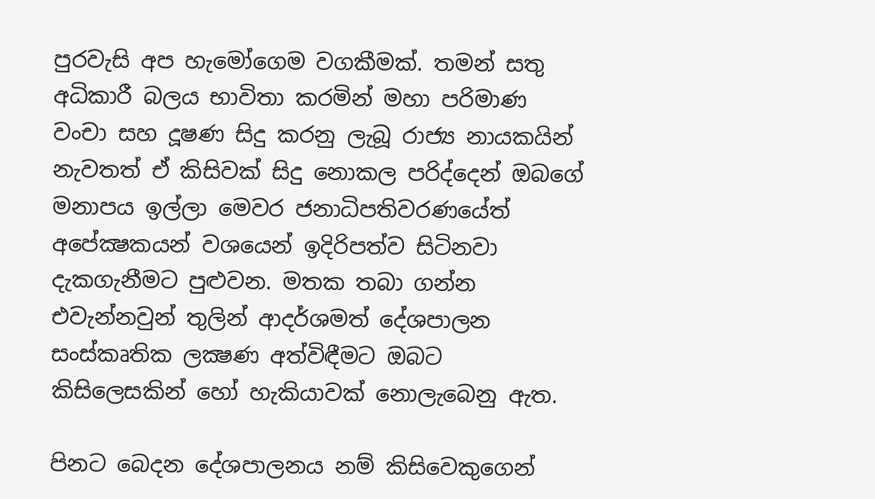පුරවැසි අප හැමෝගෙම වගකීමක්. තමන් සතු අධිකාරී බලය භාවිතා කරමින් මහා පරිමාණ වංචා සහ දූෂණ සිදු කරනු ලැබූ රාජ්‍ය නායකයින් නැවතත් ඒ කිසිවක් සිදු නොකල පරිද්දෙන් ඔබගේ මනාපය ඉල්ලා මෙවර ජනාධිපතිවරණයේත් අපේක්‍ෂකයන් වශයෙන් ඉදිරිපත්ව සිටිනවා දැකගැනීමට පුළුවන. මතක තබා ගන්න එවැන්නවුන් තුලින් ආදර්ශමත් දේශපාලන සංස්කෘතික ලක්‍ෂණ අත්විඳීමට ඔබට කිසිලෙසකින් හෝ හැකියාවක් නොලැබෙනු ඇත.

පිනට බෙදන දේශපාලනය නම් කිසිවෙකුගෙන්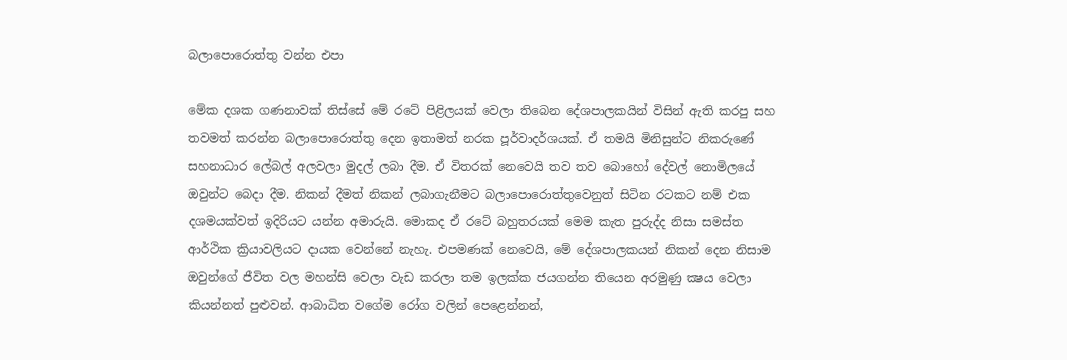බලාපොරොත්තු වන්න එපා

මේක දශක ගණනාවක් තිස්සේ මේ රටේ පිළිලයක් වෙලා තිබෙන දේශපාලකයින් විසින් ඇති කරපු සහ තවමත් කරන්න බලාපොරොත්තු දෙන ඉතාමත් නරක පූර්වාදර්ශයක්. ඒ තමයි මිනිසුන්ට නිකරුණේ සහනාධාර ලේබල් අලවලා මුදල් ලබා දීම. ඒ විතරක් නෙවෙයි තව තව බොහෝ දේවල් නොමිලයේ ඔවුන්ට බෙදා දීම. නිකන් දීමත් නිකන් ලබාගැනීමට බලාපොරොත්තුවෙනුත් සිටින රටකට නම් එක දශමයක්වත් ඉදිරියට යන්න අමාරුයි. මොකද ඒ රටේ බහුතරයක් මෙම කැත පුරුද්ද නිසා සමස්ත ආර්ථික ක්‍රියාවලියට දායක වෙන්නේ නැහැ. එපමණක් නෙවෙයි, මේ දේශපාලකයන් නිකන් දෙන නිසාම ඔවුන්ගේ ජීවිත වල මහන්සි වෙලා වැඩ කරලා තම ඉලක්ක ජයගන්න තියෙන අරමුණු ක්‍ෂය වෙලා කියන්නත් පුළුවන්. ආබාධිත වගේම රෝග වලින් පෙළෙන්නන්,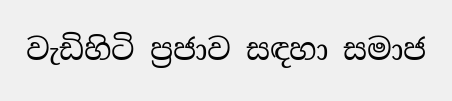වැඩිහිටි ප්‍රජාව සඳහා සමාජ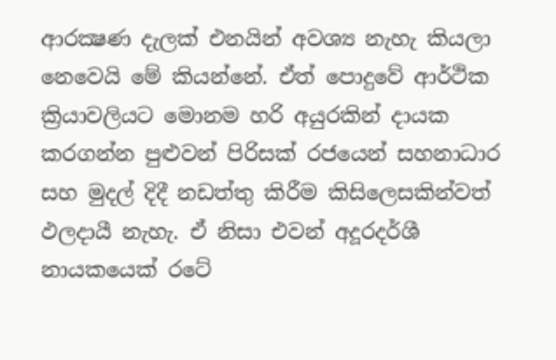ආරක්‍ෂණ දැලක් එනයින් අවශ්‍ය නැහැ කියලා නෙවෙයි මේ කියන්නේ. ඒත් පොදුවේ ආර්ථික ක්‍රියාවලියට මොනම හරි අයුරකින් දායක කරගන්න පුළුවන් පිරිසක් රජයෙන් සහනාධාර සහ මුදල් දිදී නඩත්තු කිරීම කිසිලෙසකින්වත් ඵලදායී නැහැ. ඒ නිසා එවන් අදූරදර්ශී නායකයෙක් රටේ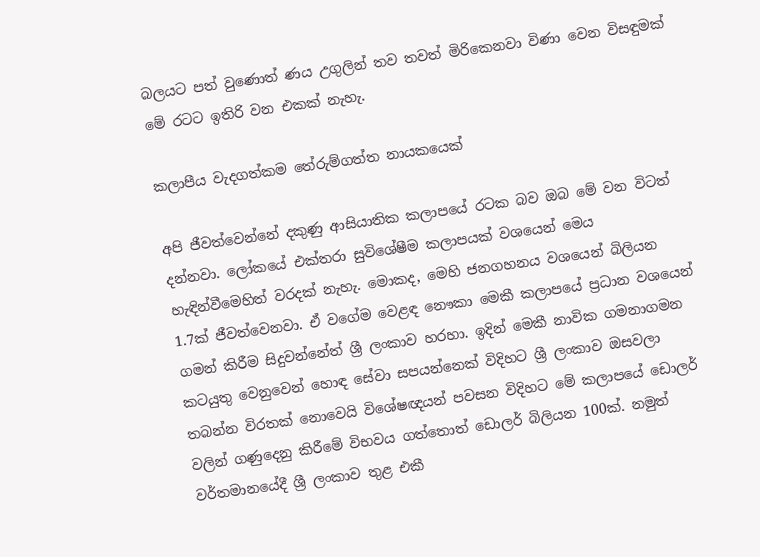බලයට පත් වුණොත් ණය උගුලින් තව තවත් මිරිකෙනවා විණා වෙන විසඳුමක් මේ රටට ඉතිරි වන එකක් නැහැ.

කලාපීය වැදගත්කම තේරුම්ගත්ත නායකයෙක්

අපි ජීවත්වෙන්නේ දකුණු ආසියාතික කලාපයේ රටක බව ඔබ මේ වන විටත් දන්නවා. ලෝකයේ එක්තරා සුවිශේෂීම කලාපයක් වශයෙන් මෙය හැඳින්වීමෙහිත් වරදක් නැහැ. මොකද, මෙහි ජනගහනය වශයෙන් බිලියන 1.7ක් ජීවත්වෙනවා. ඒ වගේම වෙළඳ නෞකා මෙකී කලාපයේ ප්‍රධාන වශයෙන් ගමන් කිරීම සිදුවන්නේත් ශ්‍රී ලංකාව හරහා. ඉදින් මෙකී නාවික ගමනාගමන කටයුතු වෙනුවෙන් හොඳ සේවා සපයන්නෙක් විදිහට ශ්‍රී ලංකාව ඔසවලා තබන්න විරතක් නොවෙයි විශේෂඥයන් පවසන විදිහට මේ කලාපයේ ඩොලර් වලින් ගණුදෙනු කිරීමේ විභවය ගත්තොත් ඩොලර් බිලියන 100ක්. නමුත් වර්තමානයේදී ශ්‍රී ලංකාව තුළ එකී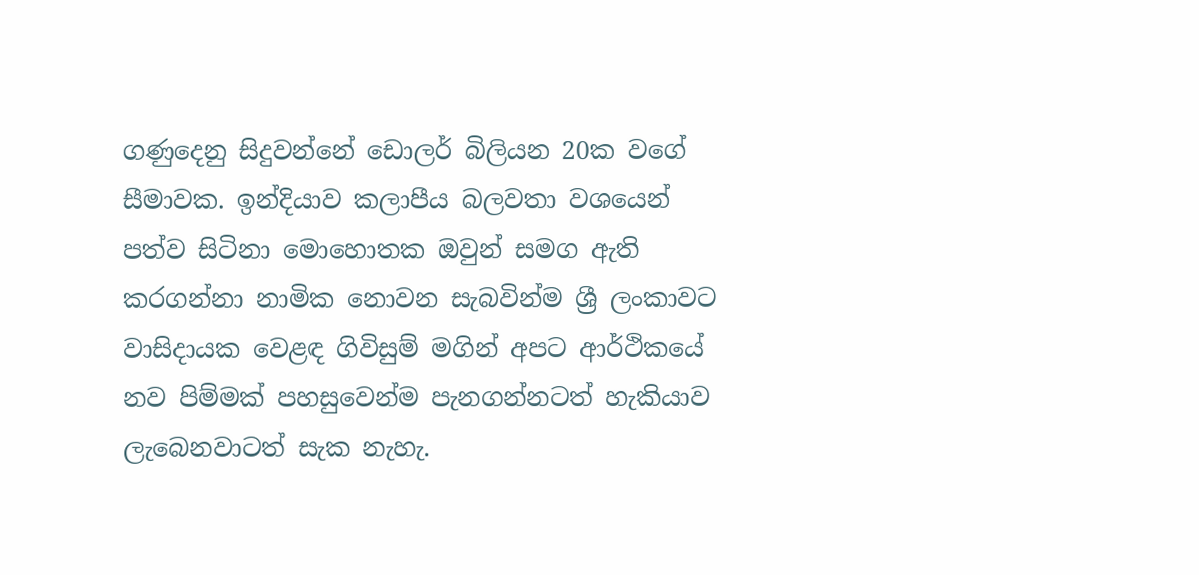ගණුදෙනු සිදුවන්නේ ඩොලර් බිලියන 20ක වගේ සීමාවක. ඉන්දියාව කලාපීය බලවතා වශයෙන් පත්ව සිටිනා මොහොතක ඔවුන් සමග ඇති කරගන්නා නාමික නොවන සැබවින්ම ශ්‍රී ලංකාවට වාසිදායක වෙළඳ ගිවිසුම් මගින් අපට ආර්ථිකයේ නව පිම්මක් පහසුවෙන්ම පැනගන්නටත් හැකියාව ලැබෙනවාටත් සැක නැහැ.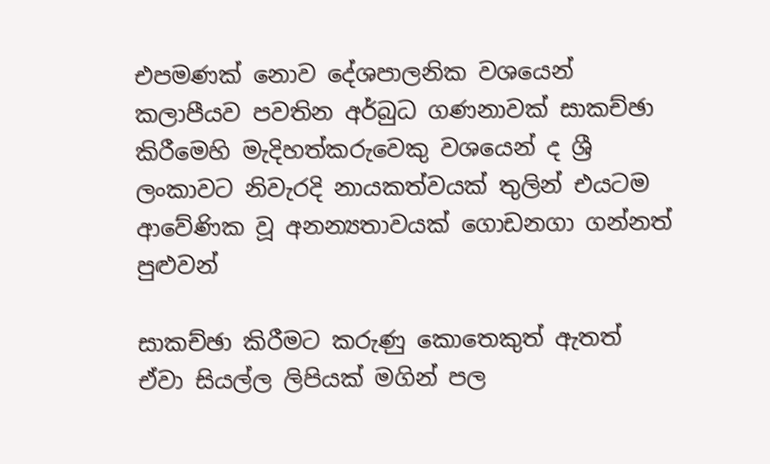එපමණක් නොව දේශපාලනික වශයෙන් කලාපීයව පවතින අර්බුධ ගණනාවක් සාකච්ඡා කිරීමෙහි මැදිහත්කරුවෙකු වශයෙන් ද ශ්‍රී ලංකාවට නිවැරදි නායකත්වයක් තුලින් එයටම ආවේණික වූ අනන්‍යතාවයක් ගොඩනගා ගන්නත් පුළුවන්

සාකච්ඡා කිරීමට කරුණු කොතෙකුත් ඇතත් ඒවා සියල්ල ලිපියක් මගින් පල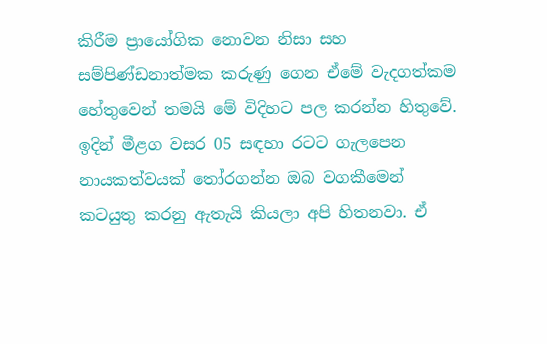කිරීම ප්‍රායෝගික නොවන නිසා සහ සම්පිණ්ඩනාත්මක කරුණු ගෙන ඒමේ වැදගත්කම හේතුවෙන් තමයි මේ විදිහට පල කරන්න හිතුවේ. ඉදින් මීළග වසර 05 සඳහා රටට ගැලපෙන නායකත්වයක් තෝරගන්න ඔබ වගකීමෙන් කටයුතු කරනු ඇතැයි කියලා අපි හිතනවා. ඒ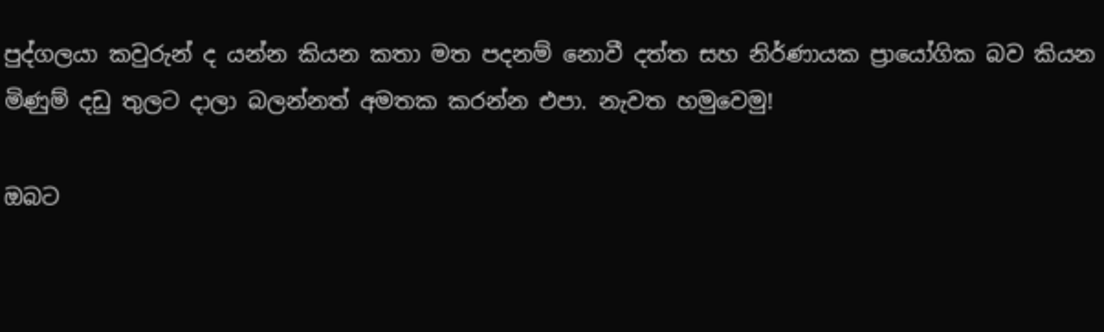පුද්ගලයා කවුරුන් ද යන්න කියන කතා මත පදනම් නොවී දත්ත සහ නිර්ණායක ප්‍රායෝගික බව කියන මිණුම් දඩු තුලට දාලා බලන්නත් අමතක කරන්න එපා. නැවත හමුවෙමු!

ඔබට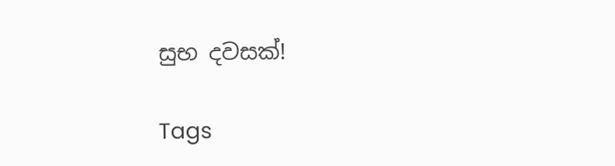සුභ දවසක්!

Tags